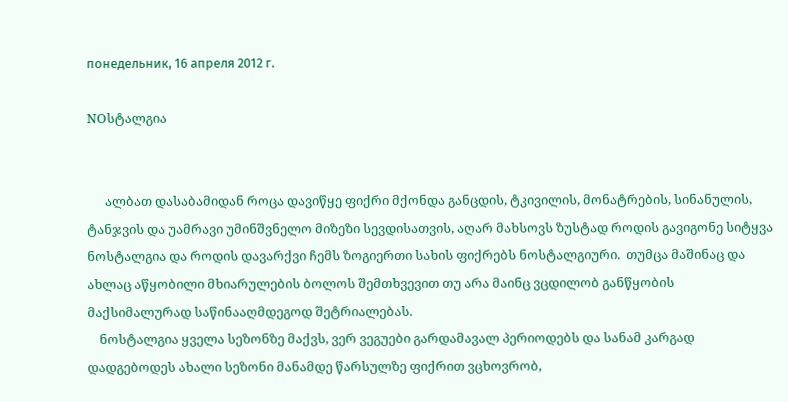понедельник, 16 апреля 2012 г.

NOსტალგია


      ალბათ დასაბამიდან როცა დავიწყე ფიქრი მქონდა განცდის, ტკივილის, მონატრების, სინანულის, ტანჯვის და უამრავი უმინშვნელო მიზეზი სევდისათვის, აღარ მახსოვს ზუსტად როდის გავიგონე სიტყვა ნოსტალგია და როდის დავარქვი ჩემს ზოგიერთი სახის ფიქრებს ნოსტალგიური.  თუმცა მაშინაც და ახლაც აწყობილი მხიარულების ბოლოს შემთხვევით თუ არა მაინც ვცდილობ განწყობის მაქსიმალურად საწინააღმდეგოდ შეტრიალებას.
    ნოსტალგია ყველა სეზონზე მაქვს, ვერ ვეგუები გარდამავალ პერიოდებს და სანამ კარგად დადგებოდეს ახალი სეზონი მანამდე წარსულზე ფიქრით ვცხოვრობ,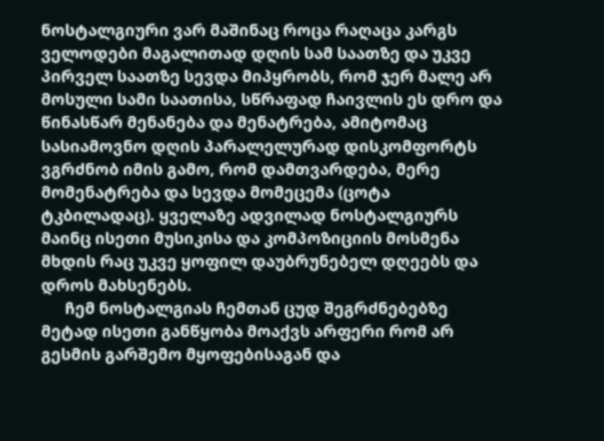ნოსტალგიური ვარ მაშინაც როცა რაღაცა კარგს ველოდები მაგალითად დღის სამ საათზე და უკვე პირველ საათზე სევდა მიპყრობს, რომ ჯერ მალე არ მოსული სამი საათისა, სწრაფად ჩაივლის ეს დრო და წინასწარ მენანება და მენატრება, ამიტომაც სასიამოვნო დღის პარალელურად დისკომფორტს ვგრძნობ იმის გამო, რომ დამთვარდება, მერე მომენატრება და სევდა მომეცემა (ცოტა ტკბილადაც). ყველაზე ადვილად ნოსტალგიურს მაინც ისეთი მუსიკისა და კომპოზიციის მოსმენა მხდის რაც უკვე ყოფილ დაუბრუნებელ დღეებს და დროს მახსენებს.
      ჩემ ნოსტალგიას ჩემთან ცუდ შეგრძნებებზე მეტად ისეთი განწყობა მოაქვს არფერი რომ არ გესმის გარშემო მყოფებისაგან და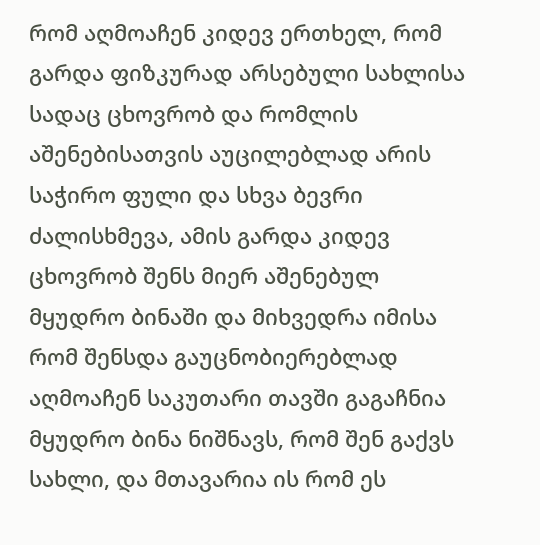რომ აღმოაჩენ კიდევ ერთხელ, რომ გარდა ფიზკურად არსებული სახლისა სადაც ცხოვრობ და რომლის აშენებისათვის აუცილებლად არის საჭირო ფული და სხვა ბევრი ძალისხმევა, ამის გარდა კიდევ ცხოვრობ შენს მიერ აშენებულ მყუდრო ბინაში და მიხვედრა იმისა რომ შენსდა გაუცნობიერებლად აღმოაჩენ საკუთარი თავში გაგაჩნია მყუდრო ბინა ნიშნავს, რომ შენ გაქვს სახლი, და მთავარია ის რომ ეს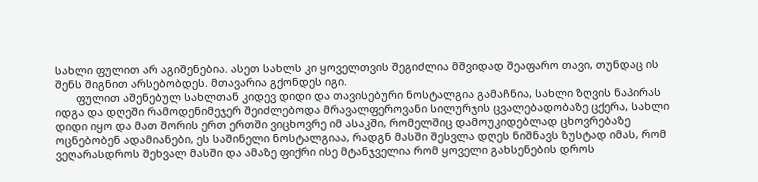სახლი ფულით არ აგიშენებია. ასეთ სახლს კი ყოველთვის შეგიძლია მშვიდად შეაფარო თავი, თუნდაც ის შენს შიგნით არსებობდეს. მთავარია გქონდეს იგი.
       ფულით აშენებულ სახლთან კიდევ დიდი და თავისებური ნოსტალგია გამაჩნია, სახლი ზღვის ნაპირას იდგა და დღეში რამოდენიმეჯერ შეიძლებოდა მრავალფეროვანი სილურჯის ცვალებადობაზე ცქერა, სახლი დიდი იყო და მათ შორის ერთ ერთში ვიცხოვრე იმ ასაკში, რომელშიც დამოუკიდებლად ცხოვრებაზე ოცნებობენ ადამიანები, ეს საშინელი ნოსტალგიაა, რადგნ მასში შესვლა დღეს ნიშნავს ზუსტად იმას, რომ ვეღარასდროს შეხვალ მასში და ამაზე ფიქრი ისე მტანჯველია რომ ყოველი გახსენების დროს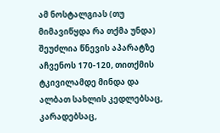ამ ნოსტალგიას (თუ მიმავიწყდა რა თქმა უნდა) შეუძლია წნევის აპარატზე აჩვენოს 170-120, თითქმის ტკივილამდე მინდა და ალბათ სახლის კედლებსაც, კარადებსაც,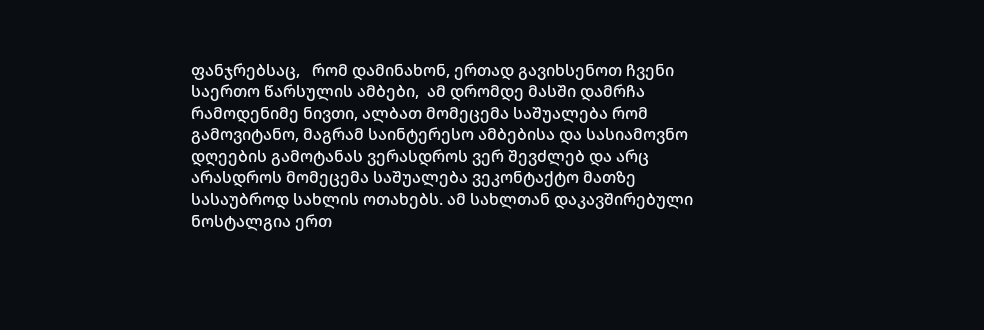ფანჯრებსაც,   რომ დამინახონ, ერთად გავიხსენოთ ჩვენი საერთო წარსულის ამბები,  ამ დრომდე მასში დამრჩა რამოდენიმე ნივთი, ალბათ მომეცემა საშუალება რომ გამოვიტანო, მაგრამ საინტერესო ამბებისა და სასიამოვნო დღეების გამოტანას ვერასდროს ვერ შევძლებ და არც არასდროს მომეცემა საშუალება ვეკონტაქტო მათზე სასაუბროდ სახლის ოთახებს. ამ სახლთან დაკავშირებული ნოსტალგია ერთ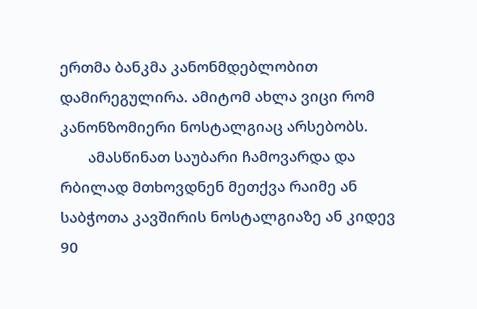ერთმა ბანკმა კანონმდებლობით დამირეგულირა. ამიტომ ახლა ვიცი რომ კანონზომიერი ნოსტალგიაც არსებობს.
       ამასწინათ საუბარი ჩამოვარდა და რბილად მთხოვდნენ მეთქვა რაიმე ან საბჭოთა კავშირის ნოსტალგიაზე ან კიდევ 90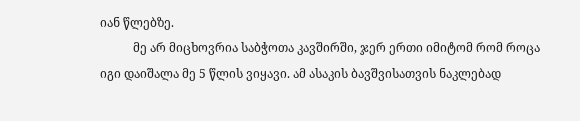იან წლებზე.
           მე არ მიცხოვრია საბჭოთა კავშირში, ჯერ ერთი იმიტომ რომ როცა იგი დაიშალა მე 5 წლის ვიყავი. ამ ასაკის ბავშვისათვის ნაკლებად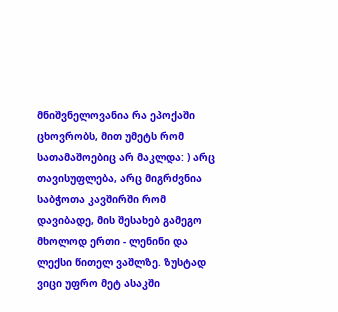მნიშვნელოვანია რა ეპოქაში ცხოვრობს, მით უმეტს რომ სათამაშოებიც არ მაკლდა: ) არც თავისუფლება, არც მიგრძვნია საბჭოთა კავშირში რომ დავიბადე, მის შესახებ გამეგო მხოლოდ ერთი - ლენინი და ლექსი წითელ ვაშლზე. ზუსტად ვიცი უფრო მეტ ასაკში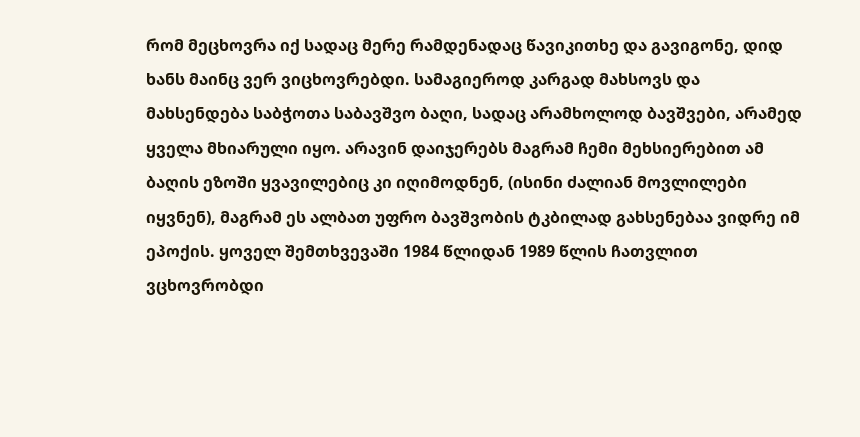რომ მეცხოვრა იქ სადაც მერე რამდენადაც წავიკითხე და გავიგონე, დიდ ხანს მაინც ვერ ვიცხოვრებდი. სამაგიეროდ კარგად მახსოვს და მახსენდება საბჭოთა საბავშვო ბაღი, სადაც არამხოლოდ ბავშვები, არამედ ყველა მხიარული იყო. არავინ დაიჯერებს მაგრამ ჩემი მეხსიერებით ამ ბაღის ეზოში ყვავილებიც კი იღიმოდნენ, (ისინი ძალიან მოვლილები იყვნენ), მაგრამ ეს ალბათ უფრო ბავშვობის ტკბილად გახსენებაა ვიდრე იმ ეპოქის. ყოველ შემთხვევაში 1984 წლიდან 1989 წლის ჩათვლით ვცხოვრობდი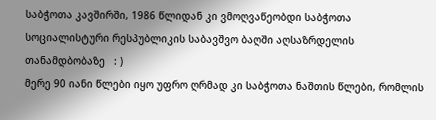საბჭოთა კავშირში, 1986 წლიდან კი ვმოღვაწეობდი საბჭოთა სოციალისტური რესპუბლიკის საბავშვო ბაღში აღსაზრდელის თანამდბობაზე   : )
მერე 90 იანი წლები იყო უფრო ღრმად კი საბჭოთა ნაშთის წლები, რომლის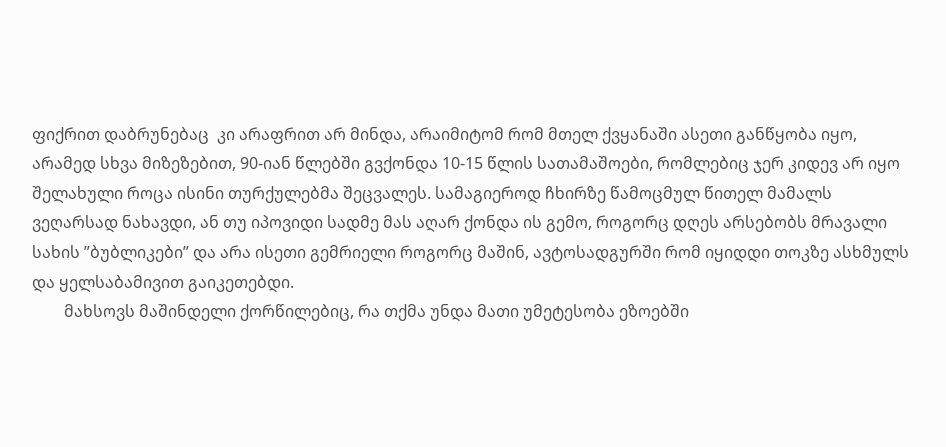ფიქრით დაბრუნებაც  კი არაფრით არ მინდა, არაიმიტომ რომ მთელ ქვყანაში ასეთი განწყობა იყო, არამედ სხვა მიზეზებით, 90-იან წლებში გვქონდა 10-15 წლის სათამაშოები, რომლებიც ჯერ კიდევ არ იყო შელახული როცა ისინი თურქულებმა შეცვალეს. სამაგიეროდ ჩხირზე წამოცმულ წითელ მამალს ვეღარსად ნახავდი, ან თუ იპოვიდი სადმე მას აღარ ქონდა ის გემო, როგორც დღეს არსებობს მრავალი სახის ”ბუბლიკები” და არა ისეთი გემრიელი როგორც მაშინ, ავტოსადგურში რომ იყიდდი თოკზე ასხმულს და ყელსაბამივით გაიკეთებდი.
        მახსოვს მაშინდელი ქორწილებიც, რა თქმა უნდა მათი უმეტესობა ეზოებში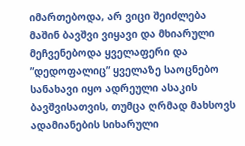იმართებოდა, არ ვიცი შეიძლება მაშინ ბავშვი ვიყავი და მხიარული მეჩვენებოდა ყველაფერი და ”დედოფალიც” ყველაზე საოცნებო სანახავი იყო ადრეული ასაკის ბავშვისათვის, თუმცა ღრმად მახსოვს ადამიანების სიხარული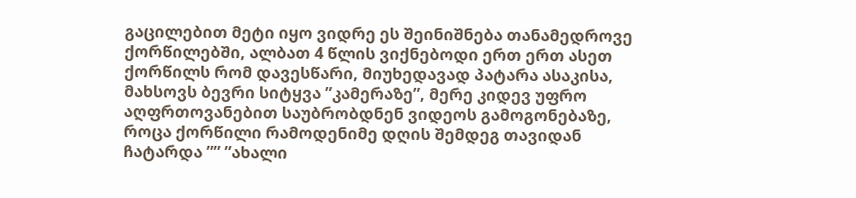გაცილებით მეტი იყო ვიდრე ეს შეინიშნება თანამედროვე ქორწილებში, ალბათ 4 წლის ვიქნებოდი ერთ ერთ ასეთ ქორწილს რომ დავესწარი, მიუხედავად პატარა ასაკისა, მახსოვს ბევრი სიტყვა ”კამერაზე”, მერე კიდევ უფრო აღფრთოვანებით საუბრობდნენ ვიდეოს გამოგონებაზე, როცა ქორწილი რამოდენიმე დღის შემდეგ თავიდან ჩატარდა ”” ”ახალი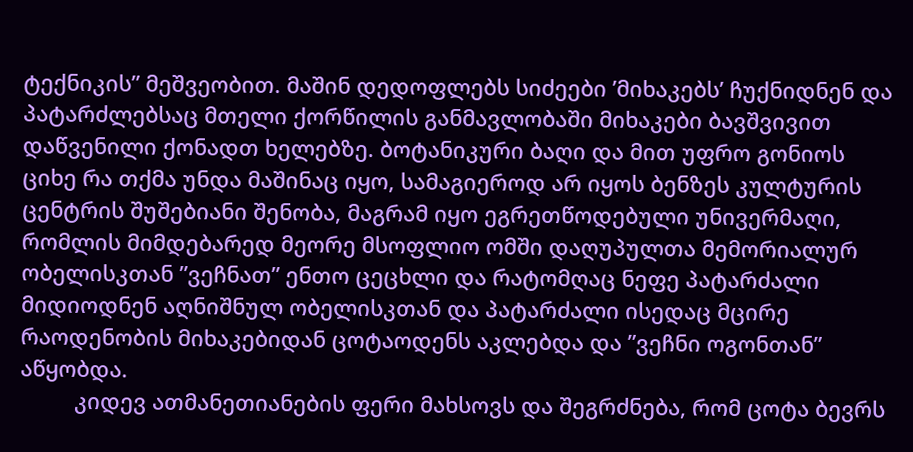ტექნიკის” მეშვეობით. მაშინ დედოფლებს სიძეები ’მიხაკებს’ ჩუქნიდნენ და პატარძლებსაც მთელი ქორწილის განმავლობაში მიხაკები ბავშვივით დაწვენილი ქონადთ ხელებზე. ბოტანიკური ბაღი და მით უფრო გონიოს ციხე რა თქმა უნდა მაშინაც იყო, სამაგიეროდ არ იყოს ბენზეს კულტურის ცენტრის შუშებიანი შენობა, მაგრამ იყო ეგრეთწოდებული უნივერმაღი, რომლის მიმდებარედ მეორე მსოფლიო ომში დაღუპულთა მემორიალურ ობელისკთან ”ვეჩნათ” ენთო ცეცხლი და რატომღაც ნეფე პატარძალი მიდიოდნენ აღნიშნულ ობელისკთან და პატარძალი ისედაც მცირე რაოდენობის მიხაკებიდან ცოტაოდენს აკლებდა და ”ვეჩნი ოგონთან” აწყობდა.
         კიდევ ათმანეთიანების ფერი მახსოვს და შეგრძნება, რომ ცოტა ბევრს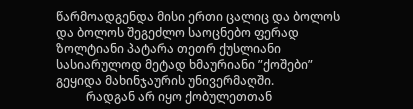წარმოადგენდა მისი ერთი ცალიც და ბოლოს და ბოლოს შეგეძლო საოცნებო ფერად ზოლტიანი პატარა თეთრ ქუსლიანი სასიარულოდ მეტად ხმაურიანი ”ქოშები” გეყიდა მახინჯაურის უნივერმაღში.
          რადგან არ იყო ქობულეთთან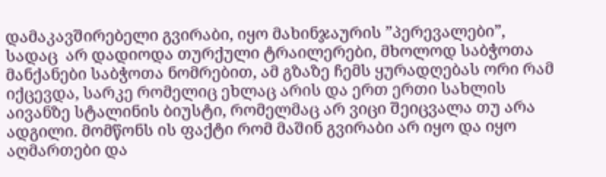დამაკავშირებელი გვირაბი, იყო მახინჯაურის ”პერევალები”, სადაც  არ დადიოდა თურქული ტრაილერები, მხოლოდ საბჭოთა მანქანები საბჭოთა ნომრებით, ამ გზაზე ჩემს ყურადღებას ორი რამ იქცევდა, სარკე რომელიც ეხლაც არის და ერთ ერთი სახლის აივანზე სტალინის ბიუსტი, რომელმაც არ ვიცი შეიცვალა თუ არა ადგილი. მომწონს ის ფაქტი რომ მაშინ გვირაბი არ იყო და იყო აღმართები და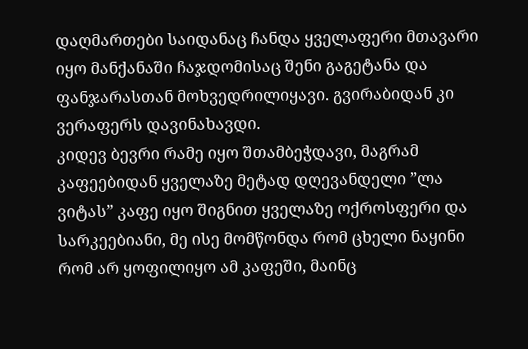დაღმართები საიდანაც ჩანდა ყველაფერი მთავარი იყო მანქანაში ჩაჯდომისაც შენი გაგეტანა და ფანჯარასთან მოხვედრილიყავი. გვირაბიდან კი ვერაფერს დავინახავდი.
კიდევ ბევრი რამე იყო შთამბეჭდავი, მაგრამ კაფეებიდან ყველაზე მეტად დღევანდელი ”ლა ვიტას” კაფე იყო შიგნით ყველაზე ოქროსფერი და სარკეებიანი, მე ისე მომწონდა რომ ცხელი ნაყინი რომ არ ყოფილიყო ამ კაფეში, მაინც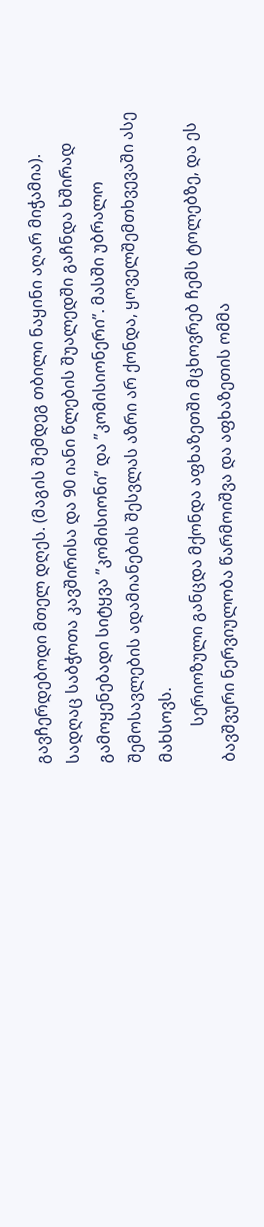გავჩერდებოდი მთელ დღეს. (მაგის შემდეგ თბილი ნაყინი აღარ მიჭამია).
სადღაც საბჭოთა კავშირისა და 90 იანი წლების შუალედში გაჩნდა ხშირად გამოყენებადი სიტყვა ”კომისიონი” და ”კომისიონერი”. მასში უბრალო შემოსავლების ადამიანების შესვლას აზრი არ ქონდა, ყოველშემთხვევაში ასე მახსოვს.
         სერიოზული განცდა მქონდა აფხაზეთში მცხოვრებ ჩემს ტოლებზე, და ეს ბავშვური ნერვიულობა წარმოიშვა და აფხაზეთის ომმა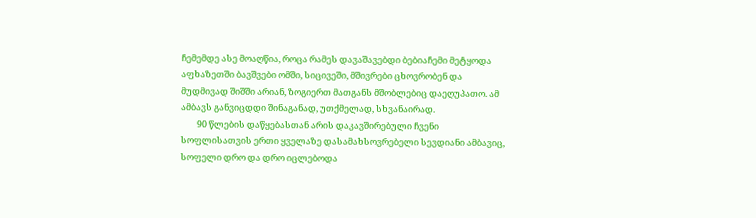ჩემემდე ასე მოაღწია, როცა რამეს დავაშავებდი ბებიაჩემი მეტყოდა აფხაზეთში ბავშვები ომში, სიცივეში, მშივრები ცხოვრობენ და მუდმივად შიშში არიან, ზოგიერთ მათგანს მშობლებიც დაეღუპათო. ამ ამბავს განვიცდდი შინაგანად, უთქმელად, სხვანაირად.
        90 წლების დაწყებასთან არის დაკავშირებული ჩვენი სოფლისათვის ერთი ყველაზე დასამახსოვრებელი სევდიანი ამბავიც, სოფელი დრო და დრო იცლებოდა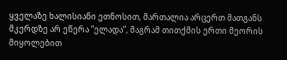ყველაზე ხალისიანი ეთნოსით, მართალია არცერთ მათგანს მკერდზე არ ეწერა ”ელადა”, მაგრამ თითქმის ერთი მეორის მიყოლებით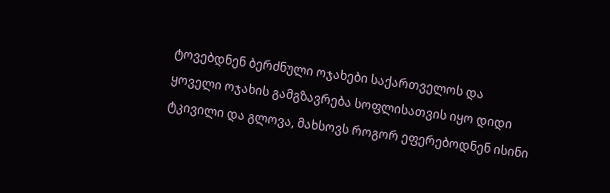ტოვებდნენ ბერძნული ოჯახები საქართველოს და ყოველი ოჯახის გამგზავრება სოფლისათვის იყო დიდი ტკივილი და გლოვა, მახსოვს როგორ ეფერებოდნენ ისინი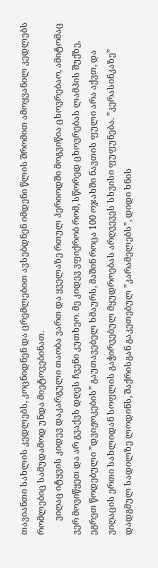თავიანთი სახლის კედლებს, კოცნიდნენ და ცრემლებით ავსებდნენ იმდენი წლის შრომით ამოყვანილ კედლებს რომლებიც სამუდამოდ უნდა მიეტოვებინათ.
       ვიღაც იტყვის კიდევ დაკარგული თაობა ვართ და ყველაზე რთულ პერიოდში მოგვიწია ცხოვრებაო, ამიტომაც ვერ მოვიწყეთ და არ გვაქვს დღეს ჩვენი კუთხეო. მე კიდევ ვფიქრობ რომ, სწორედ ცხოვრებას ლამპის შუქზე, ეგრეთ წოდებული ”დვიჟოკების” გაუთავებელ ხმაურს, მაშინ როცა 100 ოჯახში ნავთის ფული არა აქვთ, და ვიღაცის ერთი სახლიდან სოფლის გაჭირვებულ მყუდროებას არღვევეს სხვისი ფუფუნება. ”კერასინკაზე” დადგმულ სადილზე ლოდინს, შაქრისგან გაკეთებულ ”კარამელებს”, დიდი ხნის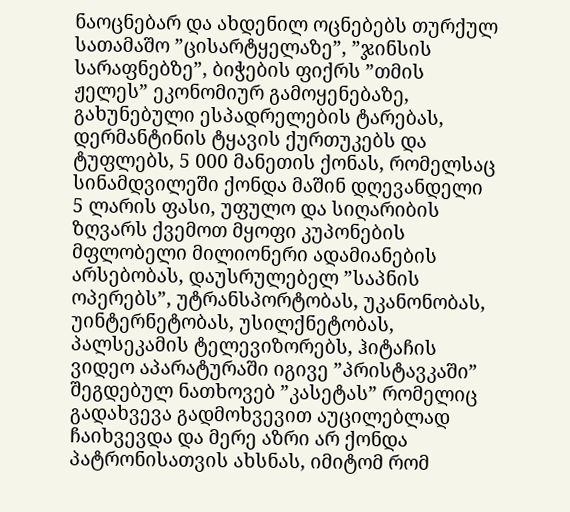ნაოცნებარ და ახდენილ ოცნებებს თურქულ სათამაშო ”ცისარტყელაზე”, ”ჯინსის სარაფნებზე”, ბიჭების ფიქრს ”თმის ჟელეს” ეკონომიურ გამოყენებაზე, გახუნებული ესპადრელების ტარებას, დერმანტინის ტყავის ქურთუკებს და ტუფლებს, 5 000 მანეთის ქონას, რომელსაც სინამდვილეში ქონდა მაშინ დღევანდელი 5 ლარის ფასი, უფულო და სიღარიბის ზღვარს ქვემოთ მყოფი კუპონების მფლობელი მილიონერი ადამიანების არსებობას, დაუსრულებელ ”საპნის ოპერებს”, უტრანსპორტობას, უკანონობას, უინტერნეტობას, უსილქნეტობას, პალსეკამის ტელევიზორებს, ჰიტაჩის ვიდეო აპარატურაში იგივე ”პრისტავკაში” შეგდებულ ნათხოვებ ”კასეტას” რომელიც გადახვევა გადმოხვევით აუცილებლად ჩაიხვევდა და მერე აზრი არ ქონდა პატრონისათვის ახსნას, იმიტომ რომ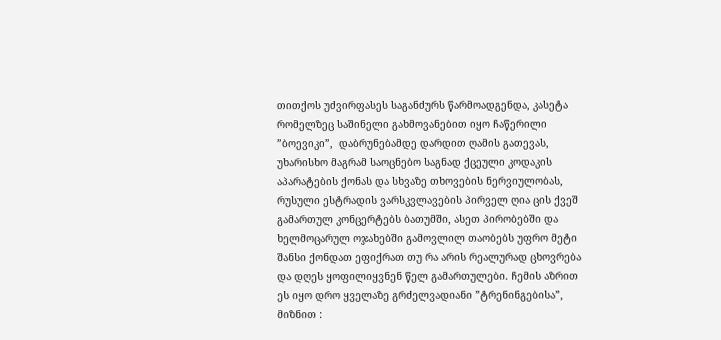თითქოს უძვირფასეს საგანძურს წარმოადგენდა, კასეტა რომელზეც საშინელი გახმოვანებით იყო ჩაწერილი ”ბოევიკი”,  დაბრუნებამდე დარდით ღამის გათევას, უხარისხო მაგრამ საოცნებო საგნად ქცეული კოდაკის აპარატების ქონას და სხვაზე თხოვების ნერვიულობას, რუსული ესტრადის ვარსკვლავების პირველ ღია ცის ქვეშ გამართულ კონცერტებს ბათუმში, ასეთ პირობებში და ხელმოცარულ ოჯახებში გამოვლილ თაობებს უფრო მეტი შანსი ქონდათ ეფიქრათ თუ რა არის რეალურად ცხოვრება და დღეს ყოფილიყვნენ წელ გამართულები. ჩემის აზრით ეს იყო დრო ყველაზე გრძელვადიანი ”ტრენინგებისა”, მიზნით :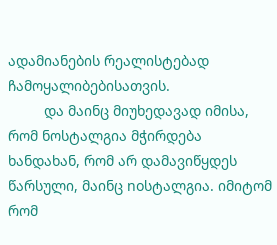ადამიანების რეალისტებად ჩამოყალიბებისათვის.
         და მაინც მიუხედავად იმისა, რომ ნოსტალგია მჭირდება ხანდახან, რომ არ დამავიწყდეს წარსული, მაინც noსტალგია. იმიტომ რომ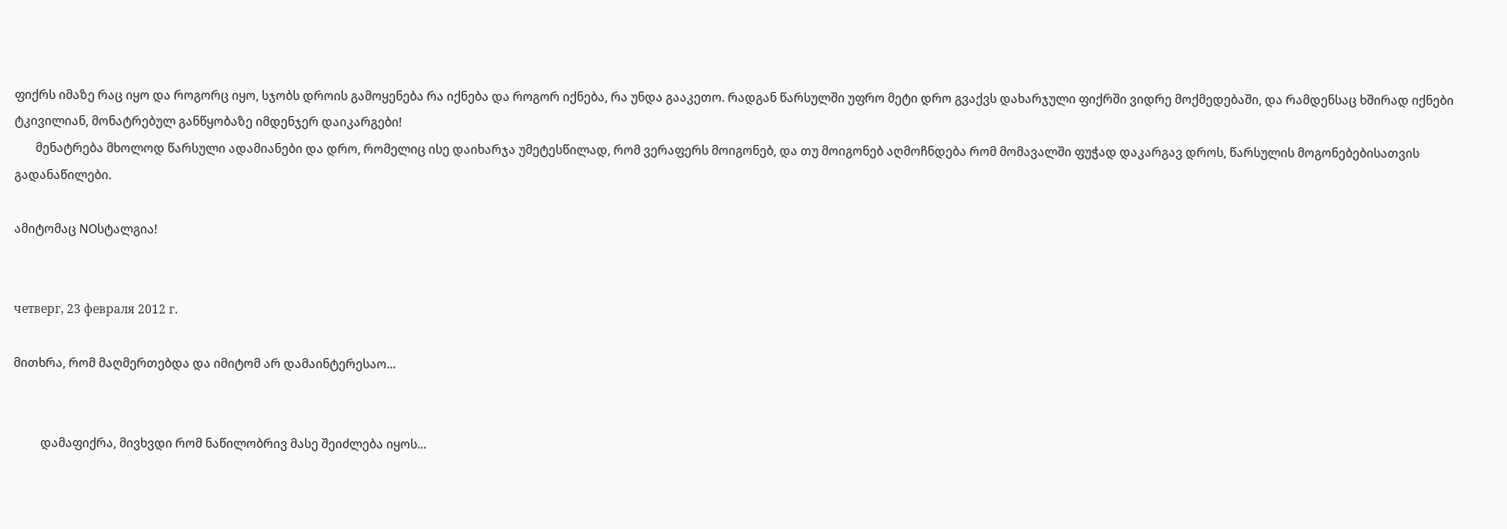ფიქრს იმაზე რაც იყო და როგორც იყო, სჯობს დროის გამოყენება რა იქნება და როგორ იქნება, რა უნდა გააკეთო. რადგან წარსულში უფრო მეტი დრო გვაქვს დახარჯული ფიქრში ვიდრე მოქმედებაში, და რამდენსაც ხშირად იქნები ტკივილიან, მონატრებულ განწყობაზე იმდენჯერ დაიკარგები!
       მენატრება მხოლოდ წარსული ადამიანები და დრო, რომელიც ისე დაიხარჯა უმეტესწილად, რომ ვერაფერს მოიგონებ, და თუ მოიგონებ აღმოჩნდება რომ მომავალში ფუჭად დაკარგავ დროს, წარსულის მოგონებებისათვის გადანაწილები.

ამიტომაც NOსტალგია!


четверг, 23 февраля 2012 г.

მითხრა, რომ მაღმერთებდა და იმიტომ არ დამაინტერესაო...


         დამაფიქრა, მივხვდი რომ ნაწილობრივ მასე შეიძლება იყოს...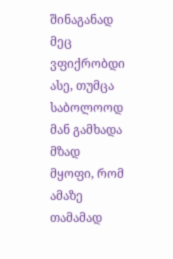შინაგანად მეც ვფიქრობდი ასე, თუმცა საბოლოოდ მან გამხადა მზად მყოფი, რომ ამაზე თამამად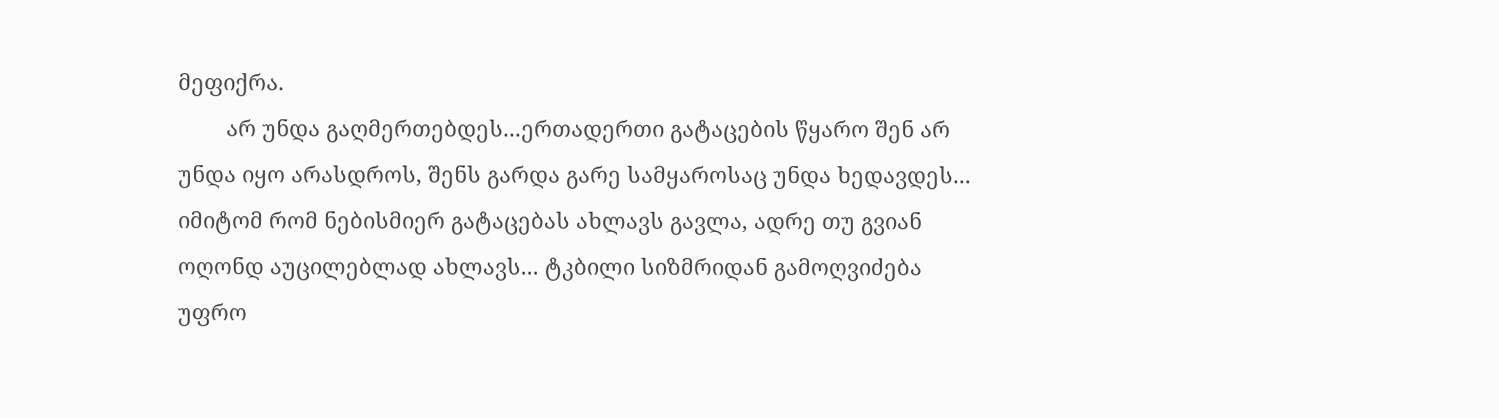მეფიქრა.
        არ უნდა გაღმერთებდეს...ერთადერთი გატაცების წყარო შენ არ უნდა იყო არასდროს, შენს გარდა გარე სამყაროსაც უნდა ხედავდეს... იმიტომ რომ ნებისმიერ გატაცებას ახლავს გავლა, ადრე თუ გვიან ოღონდ აუცილებლად ახლავს... ტკბილი სიზმრიდან გამოღვიძება უფრო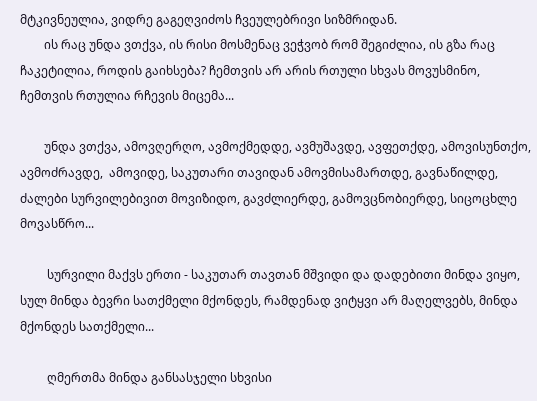მტკივნეულია, ვიდრე გაგეღვიძოს ჩვეულებრივი სიზმრიდან.
        ის რაც უნდა ვთქვა, ის რისი მოსმენაც ვეჭვობ რომ შეგიძლია, ის გზა რაც ჩაკეტილია, როდის გაიხსება? ჩემთვის არ არის რთული სხვას მოვუსმინო, ჩემთვის რთულია რჩევის მიცემა...

        უნდა ვთქვა, ამოვღერღო, ავმოქმედდე, ავმუშავდე, ავფეთქდე, ამოვისუნთქო, ავმოძრავდე,  ამოვიდე, საკუთარი თავიდან ამოვმისამართდე, გავნაწილდე, ძალები სურვილებივით მოვიზიდო, გავძლიერდე, გამოვცნობიერდე, სიცოცხლე მოვასწრო...

         სურვილი მაქვს ერთი - საკუთარ თავთან მშვიდი და დადებითი მინდა ვიყო, სულ მინდა ბევრი სათქმელი მქონდეს, რამდენად ვიტყვი არ მაღელვებს, მინდა მქონდეს სათქმელი...

         ღმერთმა მინდა განსასჯელი სხვისი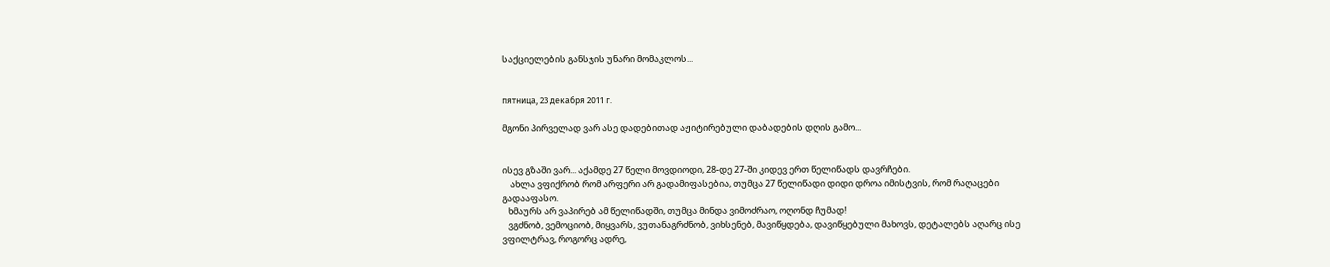საქციელების განსჯის უნარი მომაკლოს...


пятница, 23 декабря 2011 г.

მგონი პირველად ვარ ასე დადებითად აჟიტირებული დაბადების დღის გამო...


ისევ გზაში ვარ... აქამდე 27 წელი მოვდიოდი, 28-დე 27-ში კიდევ ერთ წელიწადს დავრჩები.
    ახლა ვფიქრობ რომ არფერი არ გადამიფასებია, თუმცა 27 წელიწადი დიდი დროა იმისტვის, რომ რაღაცები გადააფასო.
   ხმაურს არ ვაპირებ ამ წელიწადში, თუმცა მინდა ვიმოძრაო, ოღონდ ჩუმად!
   ვგძნობ, ვემოციობ, მიყვარს, ვუთანაგრძნობ, ვიხსენებ, მავიწყდება, დავიწყებული მახოვს, დეტალებს აღარც ისე ვფილტრავ, როგორც ადრე,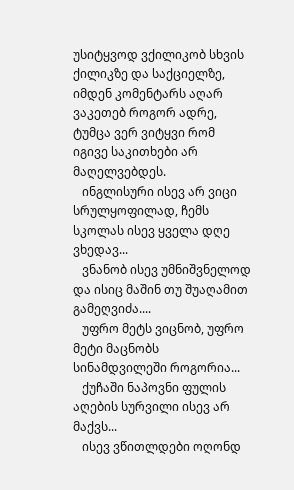უსიტყვოდ ვქილიკობ სხვის ქილიკზე და საქციელზე, იმდენ კომენტარს აღარ ვაკეთებ როგორ ადრე, ტუმცა ვერ ვიტყვი რომ იგივე საკითხები არ მაღელვებდეს.
   ინგლისური ისევ არ ვიცი სრულყოფილად, ჩემს სკოლას ისევ ყველა დღე ვხედავ...
   ვნანობ ისევ უმნიშვნელოდ და ისიც მაშინ თუ შუაღამით გამეღვიძა....
   უფრო მეტს ვიცნობ, უფრო მეტი მაცნობს სინამდვილეში როგორია...
   ქუჩაში ნაპოვნი ფულის აღების სურვილი ისევ არ მაქვს...
   ისევ ვწითლდები ოღონდ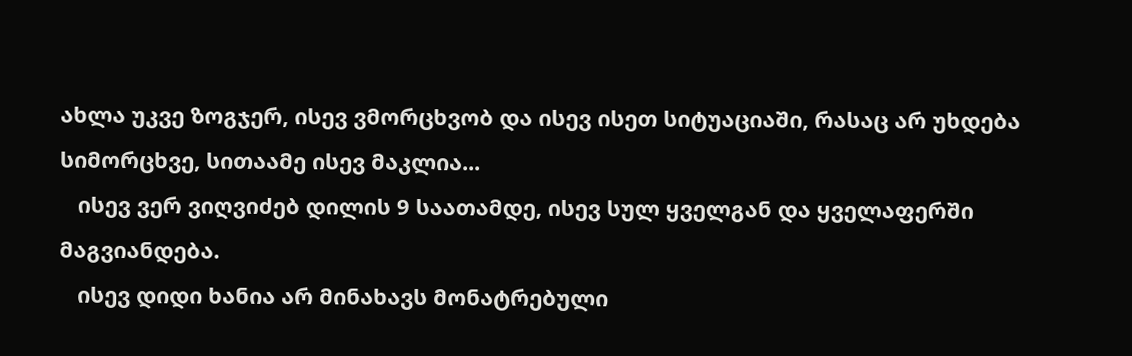ახლა უკვე ზოგჯერ, ისევ ვმორცხვობ და ისევ ისეთ სიტუაციაში, რასაც არ უხდება სიმორცხვე, სითაამე ისევ მაკლია...
   ისევ ვერ ვიღვიძებ დილის 9 საათამდე, ისევ სულ ყველგან და ყველაფერში მაგვიანდება.
   ისევ დიდი ხანია არ მინახავს მონატრებული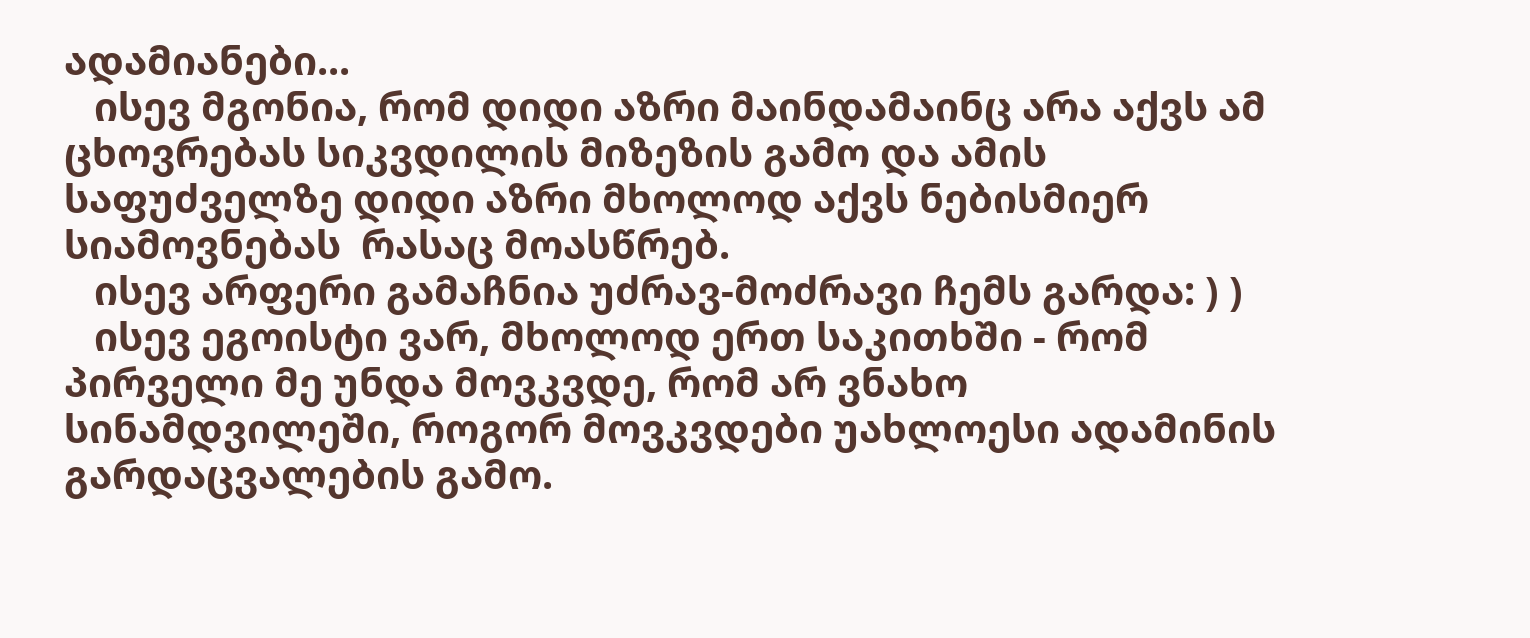ადამიანები...
   ისევ მგონია, რომ დიდი აზრი მაინდამაინც არა აქვს ამ ცხოვრებას სიკვდილის მიზეზის გამო და ამის საფუძველზე დიდი აზრი მხოლოდ აქვს ნებისმიერ სიამოვნებას  რასაც მოასწრებ.
   ისევ არფერი გამაჩნია უძრავ-მოძრავი ჩემს გარდა: ) )
   ისევ ეგოისტი ვარ, მხოლოდ ერთ საკითხში - რომ პირველი მე უნდა მოვკვდე, რომ არ ვნახო სინამდვილეში, როგორ მოვკვდები უახლოესი ადამინის გარდაცვალების გამო.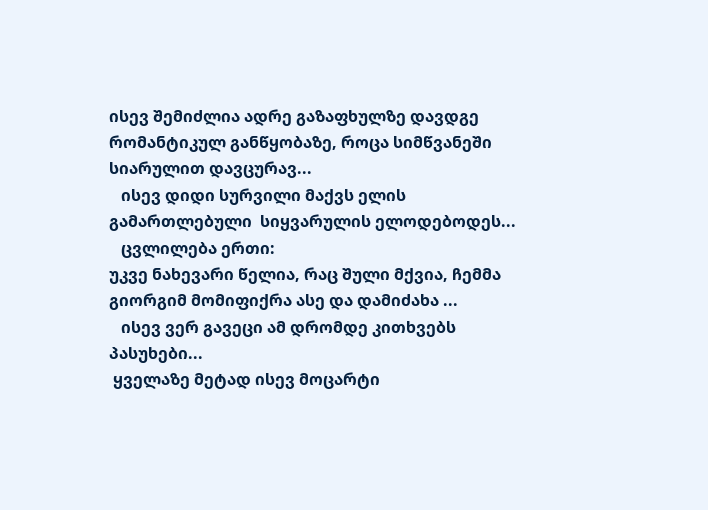ისევ შემიძლია ადრე გაზაფხულზე დავდგე რომანტიკულ განწყობაზე, როცა სიმწვანეში სიარულით დავცურავ...
   ისევ დიდი სურვილი მაქვს ელის გამართლებული  სიყვარულის ელოდებოდეს...
   ცვლილება ერთი:
უკვე ნახევარი წელია, რაც შული მქვია, ჩემმა გიორგიმ მომიფიქრა ასე და დამიძახა ...
   ისევ ვერ გავეცი ამ დრომდე კითხვებს პასუხები...
 ყველაზე მეტად ისევ მოცარტი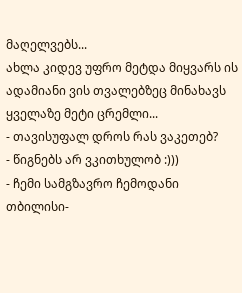მაღელვებს...
ახლა კიდევ უფრო მეტდა მიყვარს ის ადამიანი ვის თვალებზეც მინახავს ყველაზე მეტი ცრემლი...
- თავისუფალ დროს რას ვაკეთებ?
- წიგნებს არ ვკითხულობ :)))
- ჩემი სამგზავრო ჩემოდანი თბილისი-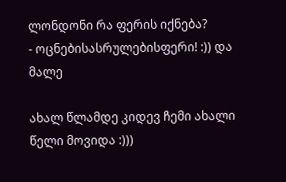ლონდონი რა ფერის იქნება?
- ოცნებისასრულებისფერი! :)) და მალე

ახალ წლამდე კიდევ ჩემი ახალი წელი მოვიდა :)))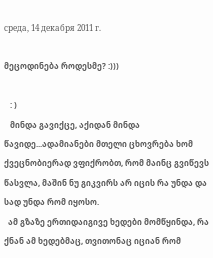среда, 14 декабря 2011 г.

მეცოდინება როდესმე? :)))

   : )
   მინდა გავიქცე, აქიდან მინდა წავიდე...ადამიანები მთელი ცხოვრება ხომ ქვეცნობიერად ვფიქრობთ, რომ მაინც გვიწევს წასვლა, მაშინ ნუ გიკვირს არ იცის რა უნდა და სად უნდა რომ იყოსო.
  ამ გზაზე ერთიდაიგივე ხედები მომწყინდა, რა ქნან ამ ხედებმაც, თვითონაც იციან რომ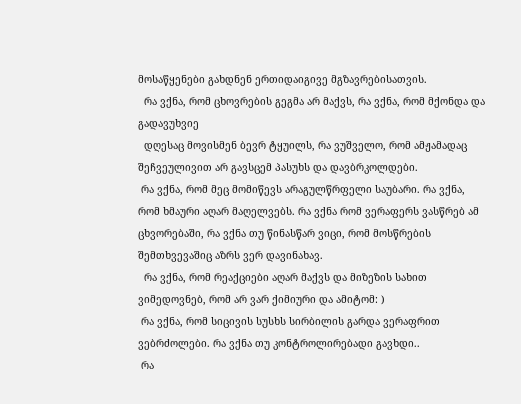მოსაწყენები გახდნენ ერთიდაიგივე მგზავრებისათვის.
  რა ვქნა, რომ ცხოვრების გეგმა არ მაქვს, რა ვქნა, რომ მქონდა და გადავუხვიე
  დღესაც მოვისმენ ბევრ ტყუილს, რა ვუშველო, რომ ამჟამადაც შეჩვეულივით არ გავსცემ პასუხს და დავბრკოლდები.
 რა ვქნა, რომ მეც მომიწევს არაგულწრფელი საუბარი. რა ვქნა, რომ ხმაური აღარ მაღელვებს. რა ვქნა რომ ვერაფერს ვასწრებ ამ  ცხვორებაში, რა ვქნა თუ წინასწარ ვიცი, რომ მოსწრების შემთხვევაშიც აზრს ვერ დავინახავ.
  რა ვქნა, რომ რეაქციები აღარ მაქვს და მიზეზის სახით ვიმედოვნებ, რომ არ ვარ ქიმიური და ამიტომ: )
 რა ვქნა, რომ სიცივის სუსხს სირბილის გარდა ვერაფრით ვებრძოლები. რა ვქნა თუ კონტროლირებადი გავხდი..
 რა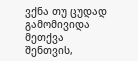ვქნა თუ ცუდად გამომივიდა მეთქვა შენთვის,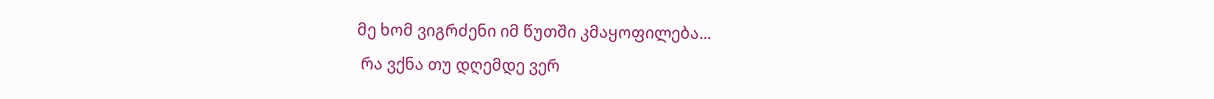მე ხომ ვიგრძენი იმ წუთში კმაყოფილება...
 რა ვქნა თუ დღემდე ვერ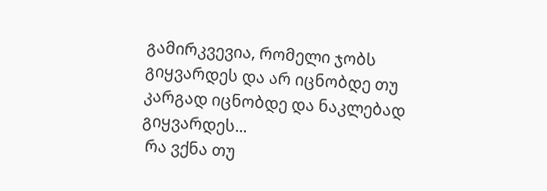გამირკვევია, რომელი ჯობს გიყვარდეს და არ იცნობდე თუ კარგად იცნობდე და ნაკლებად გიყვარდეს...
 რა ვქნა თუ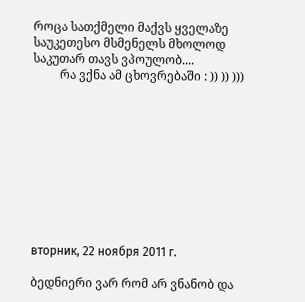როცა სათქმელი მაქვს ყველაზე საუკეთესო მსმენელს მხოლოდ საკუთარ თავს ვპოულობ....
         რა ვქნა ამ ცხოვრებაში : )) )) )))










вторник, 22 ноября 2011 г.

ბედნიერი ვარ რომ არ ვნანობ და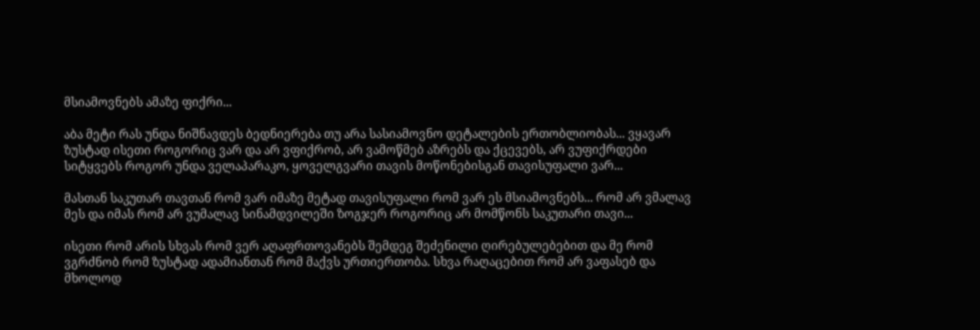მსიამოვნებს ამაზე ფიქრი...

აბა მეტი რას უნდა ნიშნავდეს ბედნიერება თუ არა სასიამოვნო დეტალების ერთობლიობას... ვყავარ ზუსტად ისეთი როგორიც ვარ და არ ვფიქრობ, არ ვამოწმებ აზრებს და ქცევებს, არ ვუფიქრდები სიტყვებს როგორ უნდა ველაპარაკო, ყოველგვარი თავის მოწონებისგან თავისუფალი ვარ...

მასთან საკუთარ თავთან რომ ვარ იმაზე მეტად თავისუფალი რომ ვარ ეს მსიამოვნებს... რომ არ ვმალავ მეს და იმას რომ არ ვუმალავ სინამდვილეში ზოგჯერ როგორიც არ მომწონს საკუთარი თავი...

ისეთი რომ არის სხვას რომ ვერ აღაფრთოვანებს შემდეგ შეძენილი ღირებულებებით და მე რომ ვგრძნობ რომ ზუსტად ადამიანთან რომ მაქვს ურთიერთობა. სხვა რაღაცებით რომ არ ვაფასებ და მხოლოდ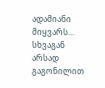ადამიანი მიყვარს... სხვაგან არსად გაგონილით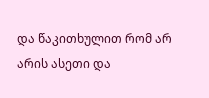და წაკითხულით რომ არ არის ასეთი და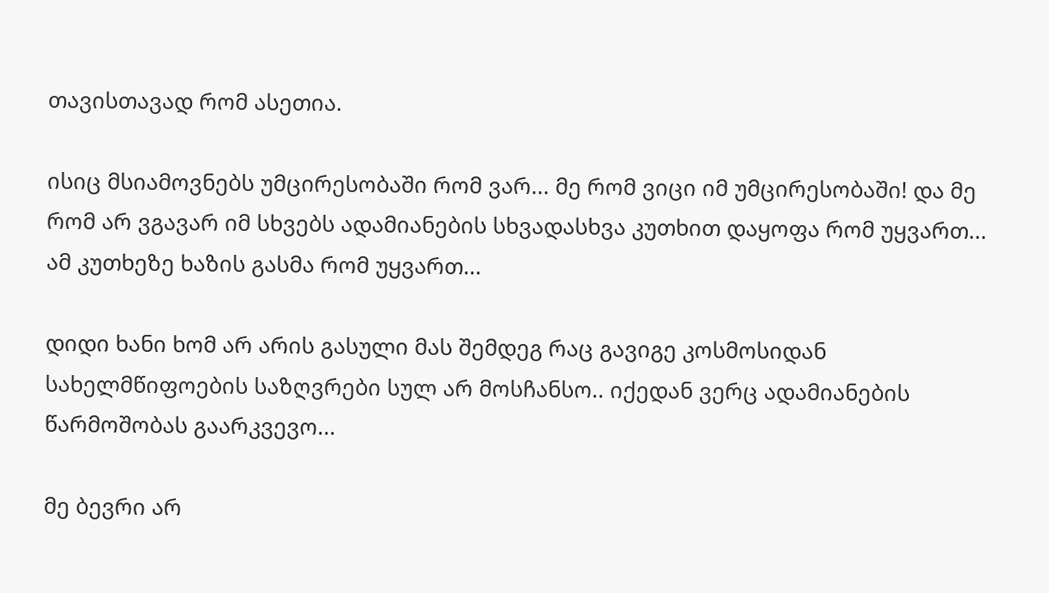თავისთავად რომ ასეთია.

ისიც მსიამოვნებს უმცირესობაში რომ ვარ... მე რომ ვიცი იმ უმცირესობაში! და მე რომ არ ვგავარ იმ სხვებს ადამიანების სხვადასხვა კუთხით დაყოფა რომ უყვართ... ამ კუთხეზე ხაზის გასმა რომ უყვართ...

დიდი ხანი ხომ არ არის გასული მას შემდეგ რაც გავიგე კოსმოსიდან სახელმწიფოების საზღვრები სულ არ მოსჩანსო.. იქედან ვერც ადამიანების წარმოშობას გაარკვევო...

მე ბევრი არ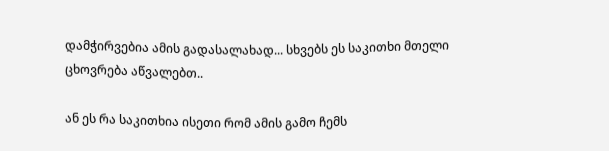დამჭირვებია ამის გადასალახად... სხვებს ეს საკითხი მთელი ცხოვრება აწვალებთ..

ან ეს რა საკითხია ისეთი რომ ამის გამო ჩემს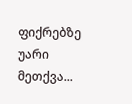ფიქრებზე უარი მეთქვა...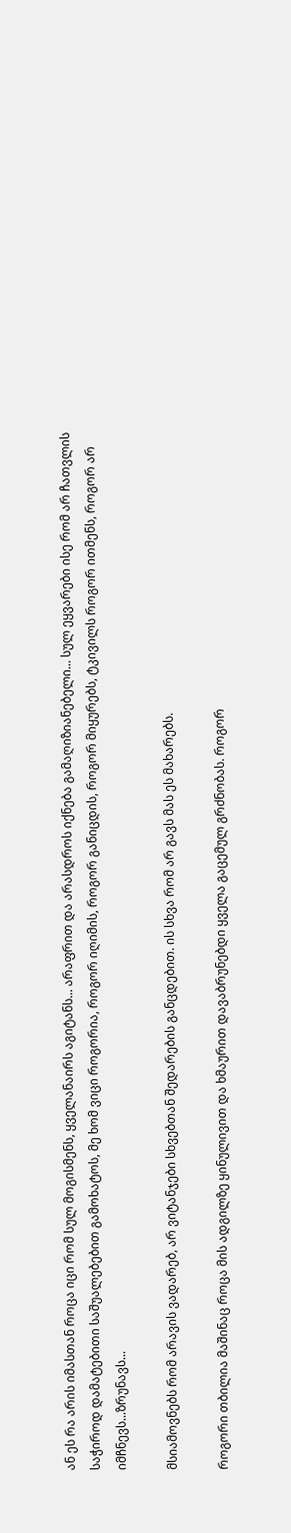ან ეს რა არის იმასთან როცა იცი რომ სულ მოგისმენს, ყველანაირს აგიტანს... არაფრით და არასდროს იქნება გამაღიზიანებელი... სულ ეყვარები ისე რომ არ ჩათვლის საჭიროდ დამატებითი საშუალებებით გამოხატოს, მე ხომ ვიცი როგორია, როგორ იღიმის, როგორ განიცდის, როგორ მიყურებს, ტკივილს როგორ ითმენს, როგორ არ იმჩნევს...ზრუნავს...

მსიამოვნებს რომ არავის ვადარებ, არ ვიტანჯები სხვებთან შედარების განცდებით. ის სხვა რომ არ გავს მას ეს მახარებს.

როგორი თბილია მაშინაც როცა მის ადგილზე ყინულივით და ხმაურით დავაბრუნებდი ყველა გაცემულ გრძნობას. როგორ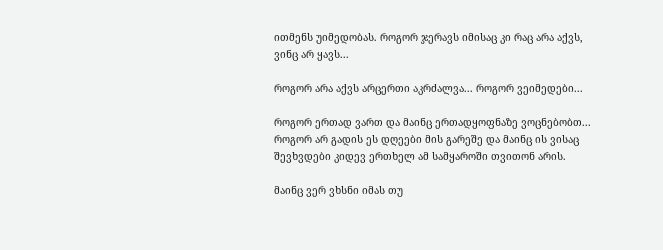ითმენს უიმედობას. როგორ ჯერავს იმისაც კი რაც არა აქვს, ვინც არ ყავს...

როგორ არა აქვს არცერთი აკრძალვა... როგორ ვეიმედები...

როგორ ერთად ვართ და მაინც ერთადყოფნაზე ვოცნებობთ... როგორ არ გადის ეს დღეები მის გარეშე და მაინც ის ვისაც შევხვდები კიდევ ერთხელ ამ სამყაროში თვითონ არის.

მაინც ვერ ვხსნი იმას თუ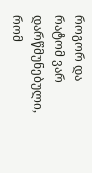როგორ და რატომ ვარ დარწმუნებული, რომ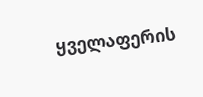ყველაფერის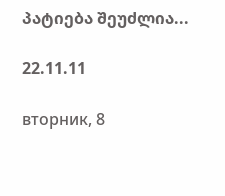პატიება შეუძლია...

22.11.11

вторник, 8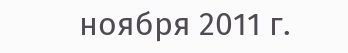ноября 2011 г.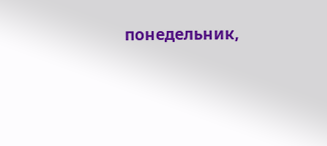понедельник,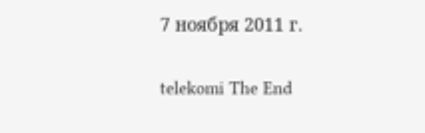7 ноября 2011 г.

telekomi The End